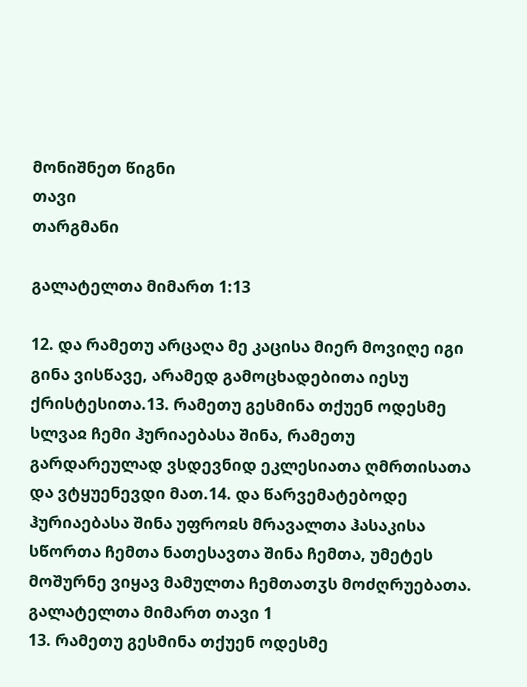მონიშნეთ წიგნი
თავი
თარგმანი

გალატელთა მიმართ 1:13

12. და რამეთუ არცაღა მე კაცისა მიერ მოვიღე იგი გინა ვისწავე, არამედ გამოცხადებითა იესუ ქრისტესითა.13. რამეთუ გესმინა თქუენ ოდესმე სლვაჲ ჩემი ჰურიაებასა შინა, რამეთუ გარდარეულად ვსდევნიდ ეკლესიათა ღმრთისათა და ვტყუენევდი მათ.14. და წარვემატებოდე ჰურიაებასა შინა უფროჲს მრავალთა ჰასაკისა სწორთა ჩემთა ნათესავთა შინა ჩემთა, უმეტეს მოშურნე ვიყავ მამულთა ჩემთათჳს მოძღრუებათა.
გალატელთა მიმართ თავი 1
13. რამეთუ გესმინა თქუენ ოდესმე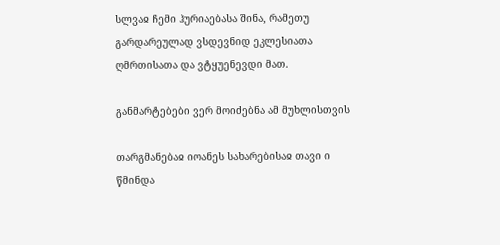სლვაჲ ჩემი ჰურიაებასა შინა, რამეთუ გარდარეულად ვსდევნიდ ეკლესიათა ღმრთისათა და ვტყუენევდი მათ.

განმარტებები ვერ მოიძებნა ამ მუხლისთვის

თარგმანებაჲ იოანეს სახარებისაჲ თავი ი
წმინდა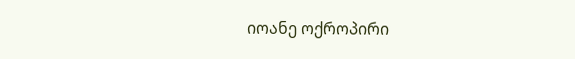იოანე ოქროპირი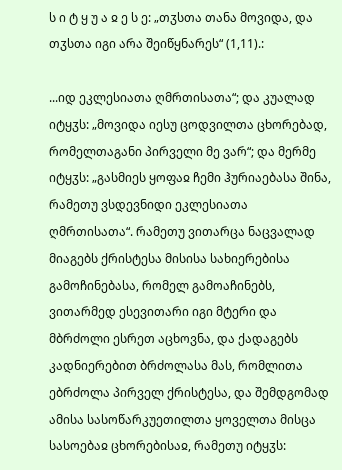ს ი ტ ყ უ ა ჲ ე ს ე: „თჳსთა თანა მოვიდა, და თჳსთა იგი არა შეიწყნარეს“ (1,11).:

...იდ ეკლესიათა ღმრთისათა“; და კუალად იტყჳს: „მოვიდა იესუ ცოდვილთა ცხორებად, რომელთაგანი პირველი მე ვარ“; და მერმე იტყჳს: „გასმიეს ყოფაჲ ჩემი ჰურიაებასა შინა, რამეთუ ვსდევნიდი ეკლესიათა ღმრთისათა“. რამეთუ ვითარცა ნაცვალად მიაგებს ქრისტესა მისისა სახიერებისა გამოჩინებასა, რომელ გამოაჩინებს, ვითარმედ ესევითარი იგი მტერი და მბრძოლი ესრეთ აცხოვნა, და ქადაგებს კადნიერებით ბრძოლასა მას, რომლითა ებრძოლა პირველ ქრისტესა, და შემდგომად ამისა სასოწარკუეთილთა ყოველთა მისცა სასოებაჲ ცხორებისაჲ, რამეთუ იტყჳს: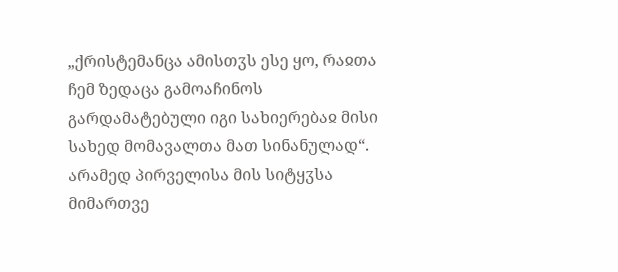„ქრისტემანცა ამისთჳს ესე ყო, რაჲთა ჩემ ზედაცა გამოაჩინოს გარდამატებული იგი სახიერებაჲ მისი სახედ მომავალთა მათ სინანულად“. არამედ პირველისა მის სიტყჳსა მიმართვე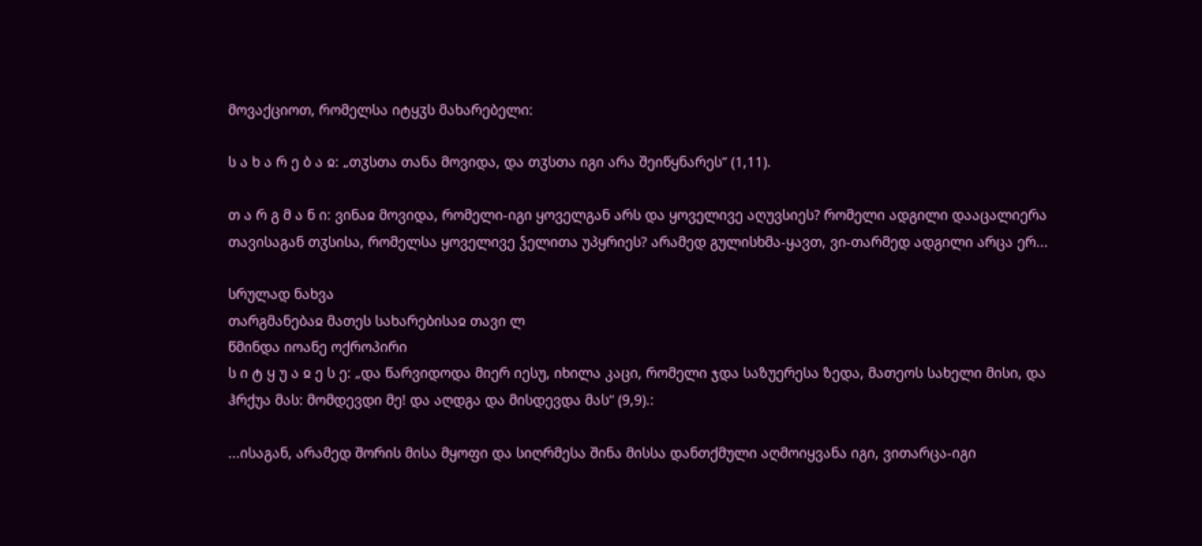მოვაქციოთ, რომელსა იტყჳს მახარებელი:

ს ა ხ ა რ ე ბ ა ჲ: „თჳსთა თანა მოვიდა, და თჳსთა იგი არა შეიწყნარეს“ (1,11).

თ ა რ გ მ ა ნ ი: ვინაჲ მოვიდა, რომელი-იგი ყოველგან არს და ყოველივე აღუვსიეს? რომელი ადგილი დააცალიერა თავისაგან თჳსისა, რომელსა ყოველივე ჴელითა უპყრიეს? არამედ გულისხმა-ყავთ, ვი-თარმედ ადგილი არცა ერ...

სრულად ნახვა
თარგმანებაჲ მათეს სახარებისაჲ თავი ლ
წმინდა იოანე ოქროპირი
ს ი ტ ყ უ ა ჲ ე ს ე: „და წარვიდოდა მიერ იესუ, იხილა კაცი, რომელი ჯდა საზუერესა ზედა, მათეოს სახელი მისი, და ჰრქუა მას: მომდევდი მე! და აღდგა და მისდევდა მას“ (9,9).:

...ისაგან, არამედ შორის მისა მყოფი და სიღრმესა შინა მისსა დანთქმული აღმოიყვანა იგი, ვითარცა-იგი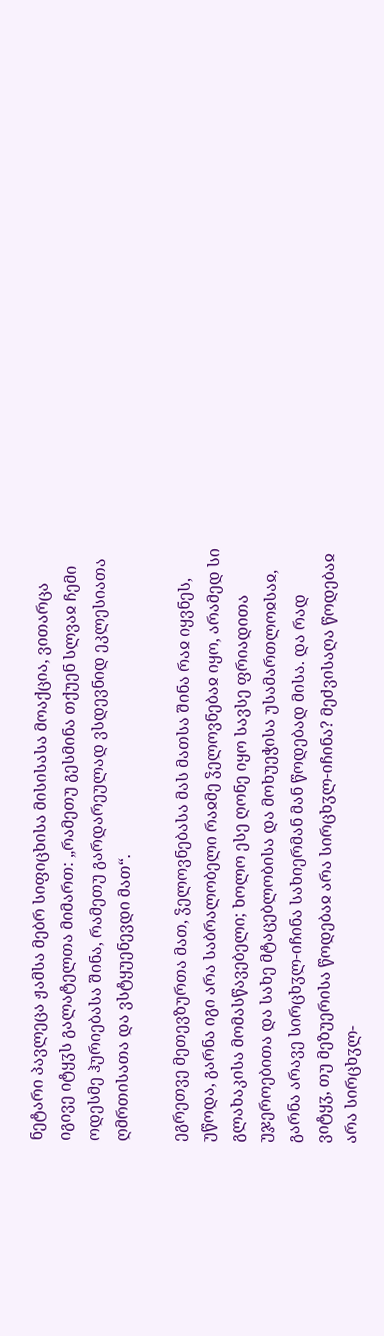ნეტარი პავლეცა ჟამსა მებრ სიფიცხისა მისისასა მოაქცია, ვითარცა იგივე იტყჳს გალატელთა მიმართ: „რამეთუ გესმინა თქუენ სლვაჲ ჩემი ოდესმე ჰურიებასა შინა, რამეთუ გარდარეულად ვსდევნიდ ეკლესიათა ღმრთისათა და ვსტყუენევდი მათ“.

ეგრეთვე მეთევზურთა მათ, ჴელოვნებასა მას მათსა შინა რაჲ იყვნეს, უწოდა, გარნა იგი არა საბრალობელი რაჲმე ჴელოვნებაჲ იყო, არამედ სი გლახაკისა მომასწავებელი; ხოლო ესე ღონე იყო სავსე ფრიადითა უჯეროებითა და სახე მტაცებლობისა და მოხუეჭისა უსამართლოჲსაჲ, გარნა არავე სირცხჳლ-იჩინა სახიერმან მან წოდებად მისა. და რად ვიტყჳ, თუ მეზუერისა წოდებაჲ არა სირცხჳლ-იჩინა? მეძვისაღა წოდებაჲ არა სირცხჳლ-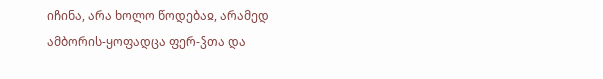იჩინა, არა ხოლო წოდებაჲ, არამედ ამბორის-ყოფადცა ფერ-ჴთა და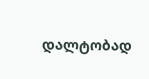დალტობად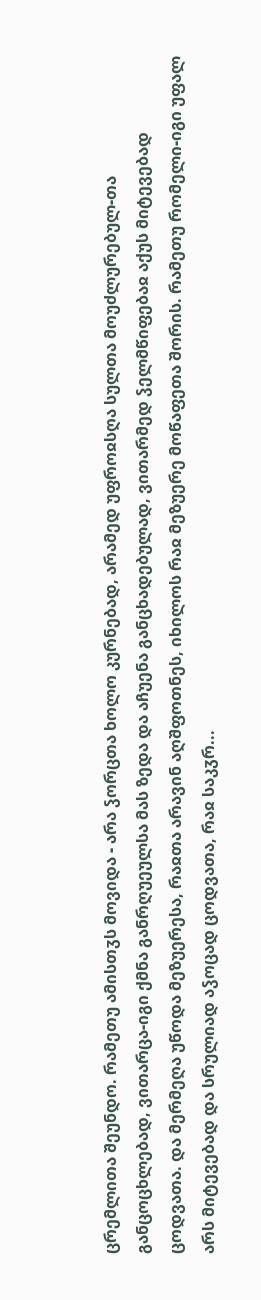ცრემლითა შეუნდო. რამეთუ ამისთჳს მოვიდა - არა ჴორცთა ხოლო კურნებად, არამედ უფროჲსღა სულთა მოუძლურებულ-თა განცოცხლებად, ვითარცა-იგი ქმნა განრღუეულსა მას ზედა და აჩუენა განცხადებულად, ვითარმედ ჴელმწიფებაჲ აქუს მიტევებად ცოდვათა. და მერმეღა უწოდა მეზუერესა, რაჲთა არავინ აღშფოთნეს, იხილოს რაჲ მეზუერე მოწაფეთა შორის. რამეთუ რომელი-იგი უფალ არს მიტევებად და სრულიად აჴოცად ცოდვათა, რაჲ საკჳრ...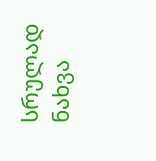სრულად ნახვა